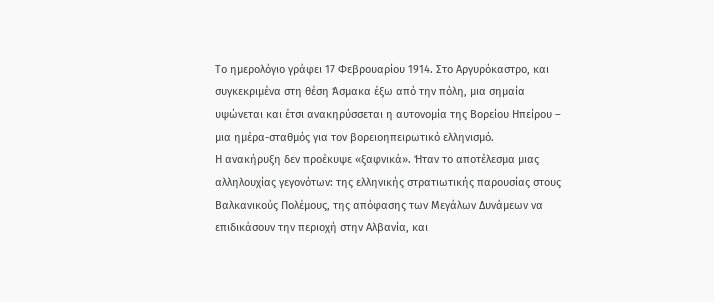Το ημερολόγιο γράφει 17 Φεβρουαρίου 1914. Στο Αργυρόκαστρο, και συγκεκριμένα στη θέση Άσμακα έξω από την πόλη, μια σημαία υψώνεται και έτσι ανακηρύσσεται η αυτονομία της Βορείου Ηπείρου – μια ημέρα-σταθμός για τον βορειοηπειρωτικό ελληνισμό.
Η ανακήρυξη δεν προέκυψε «ξαφνικά». Ήταν το αποτέλεσμα μιας αλληλουχίας γεγονότων: της ελληνικής στρατιωτικής παρουσίας στους Βαλκανικούς Πολέμους, της απόφασης των Μεγάλων Δυνάμεων να επιδικάσουν την περιοχή στην Αλβανία, και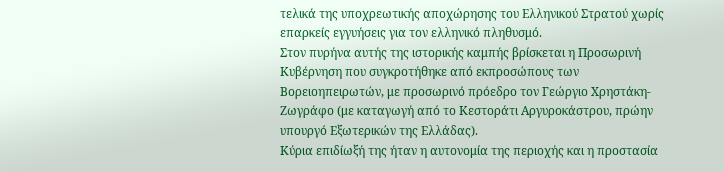τελικά της υποχρεωτικής αποχώρησης του Ελληνικού Στρατού χωρίς επαρκείς εγγυήσεις για τον ελληνικό πληθυσμό.
Στον πυρήνα αυτής της ιστορικής καμπής βρίσκεται η Προσωρινή Κυβέρνηση που συγκροτήθηκε από εκπροσώπους των Βορειοηπειρωτών, με προσωρινό πρόεδρο τον Γεώργιο Χρηστάκη-Ζωγράφο (με καταγωγή από το Κεστοράτι Αργυροκάστρου, πρώην υπουργό Εξωτερικών της Ελλάδας).
Κύρια επιδίωξή της ήταν η αυτονομία της περιοχής και η προστασία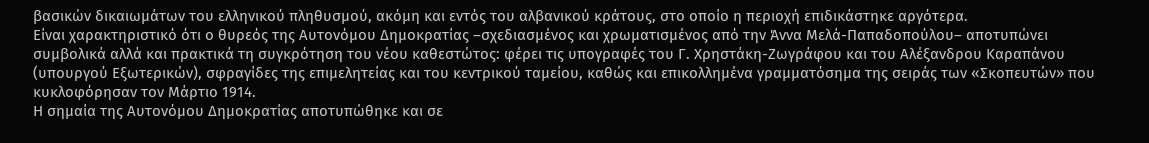βασικών δικαιωμάτων του ελληνικού πληθυσμού, ακόμη και εντός του αλβανικού κράτους, στο οποίο η περιοχή επιδικάστηκε αργότερα.
Είναι χαρακτηριστικό ότι ο θυρεός της Αυτονόμου Δημοκρατίας –σχεδιασμένος και χρωματισμένος από την Άννα Μελά-Παπαδοπούλου– αποτυπώνει συμβολικά αλλά και πρακτικά τη συγκρότηση του νέου καθεστώτος: φέρει τις υπογραφές του Γ. Χρηστάκη-Ζωγράφου και του Αλέξανδρου Καραπάνου (υπουργού Εξωτερικών), σφραγίδες της επιμελητείας και του κεντρικού ταμείου, καθώς και επικολλημένα γραμματόσημα της σειράς των «Σκοπευτών» που κυκλοφόρησαν τον Μάρτιο 1914.
Η σημαία της Αυτονόμου Δημοκρατίας αποτυπώθηκε και σε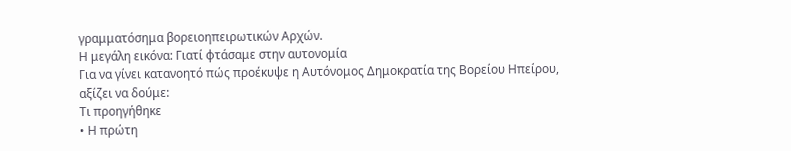γραμματόσημα βορειοηπειρωτικών Αρχών.
Η μεγάλη εικόνα: Γιατί φτάσαμε στην αυτονομία
Για να γίνει κατανοητό πώς προέκυψε η Αυτόνομος Δημοκρατία της Βορείου Ηπείρου, αξίζει να δούμε:
Τι προηγήθηκε
• Η πρώτη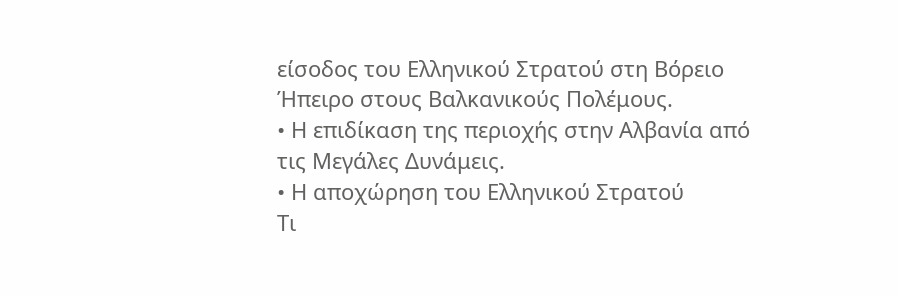είσοδος του Ελληνικού Στρατού στη Βόρειο Ήπειρο στους Βαλκανικούς Πολέμους.
• Η επιδίκαση της περιοχής στην Αλβανία από τις Μεγάλες Δυνάμεις.
• Η αποχώρηση του Ελληνικού Στρατού
Τι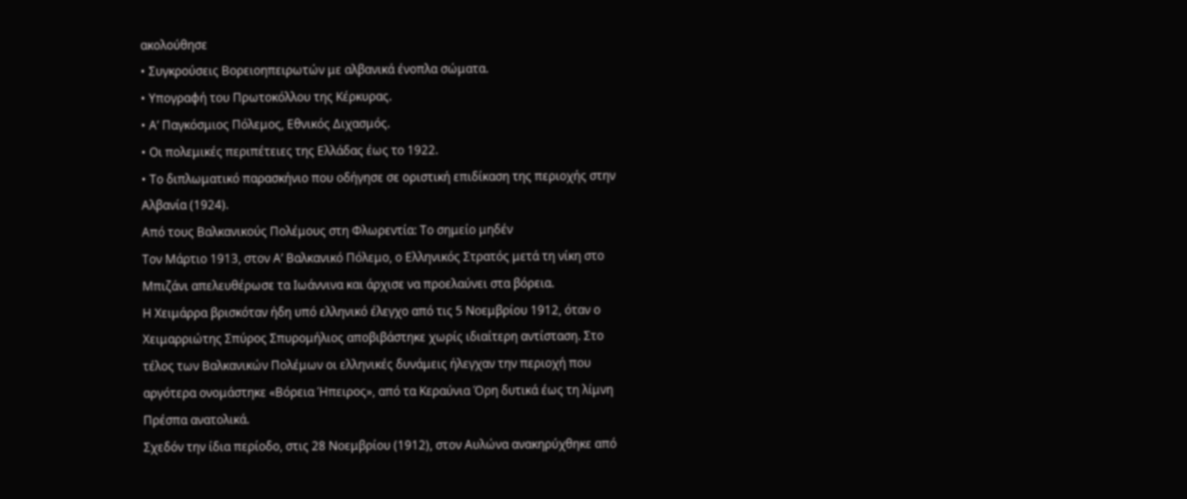ακολούθησε
• Συγκρούσεις Βορειοηπειρωτών με αλβανικά ένοπλα σώματα.
• Υπογραφή του Πρωτοκόλλου της Κέρκυρας.
• Α’ Παγκόσμιος Πόλεμος, Εθνικός Διχασμός.
• Οι πολεμικές περιπέτειες της Ελλάδας έως το 1922.
• Το διπλωματικό παρασκήνιο που οδήγησε σε οριστική επιδίκαση της περιοχής στην Αλβανία (1924).
Από τους Βαλκανικούς Πολέμους στη Φλωρεντία: Το σημείο μηδέν
Τον Μάρτιο 1913, στον Α’ Βαλκανικό Πόλεμο, ο Ελληνικός Στρατός μετά τη νίκη στο Μπιζάνι απελευθέρωσε τα Ιωάννινα και άρχισε να προελαύνει στα βόρεια.
Η Χειμάρρα βρισκόταν ήδη υπό ελληνικό έλεγχο από τις 5 Νοεμβρίου 1912, όταν ο Χειμαρριώτης Σπύρος Σπυρομήλιος αποβιβάστηκε χωρίς ιδιαίτερη αντίσταση. Στο τέλος των Βαλκανικών Πολέμων οι ελληνικές δυνάμεις ήλεγχαν την περιοχή που αργότερα ονομάστηκε «Βόρεια Ήπειρος», από τα Κεραύνια Όρη δυτικά έως τη λίμνη Πρέσπα ανατολικά.
Σχεδόν την ίδια περίοδο, στις 28 Νοεμβρίου (1912), στον Αυλώνα ανακηρύχθηκε από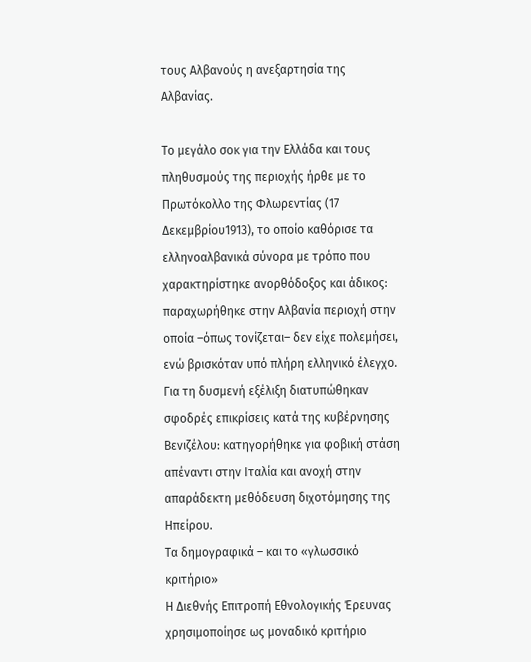τους Αλβανούς η ανεξαρτησία της Αλβανίας.

Το μεγάλο σοκ για την Ελλάδα και τους πληθυσμούς της περιοχής ήρθε με το Πρωτόκολλο της Φλωρεντίας (17 Δεκεμβρίου1913), το οποίο καθόρισε τα ελληνοαλβανικά σύνορα με τρόπο που χαρακτηρίστηκε ανορθόδοξος και άδικος: παραχωρήθηκε στην Αλβανία περιοχή στην οποία –όπως τονίζεται– δεν είχε πολεμήσει, ενώ βρισκόταν υπό πλήρη ελληνικό έλεγχο.
Για τη δυσμενή εξέλιξη διατυπώθηκαν σφοδρές επικρίσεις κατά της κυβέρνησης Βενιζέλου: κατηγορήθηκε για φοβική στάση απέναντι στην Ιταλία και ανοχή στην απαράδεκτη μεθόδευση διχοτόμησης της Ηπείρου.
Τα δημογραφικά – και το «γλωσσικό κριτήριο»
Η Διεθνής Επιτροπή Εθνολογικής Έρευνας χρησιμοποίησε ως μοναδικό κριτήριο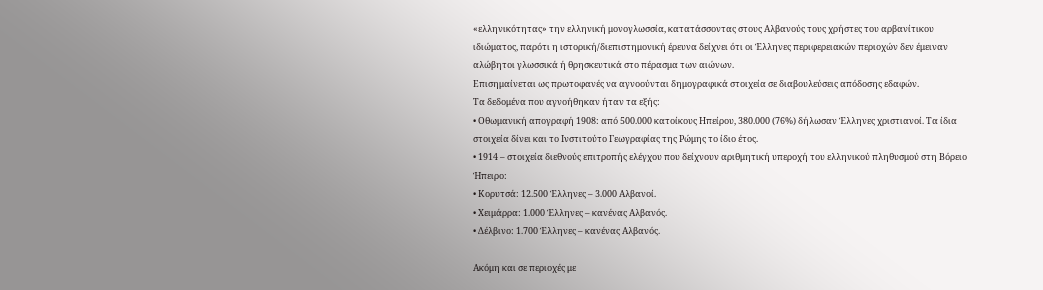«ελληνικότητας» την ελληνική μονογλωσσία, κατατάσσοντας στους Αλβανούς τους χρήστες του αρβανίτικου ιδιώματος, παρότι η ιστορική/διεπιστημονική έρευνα δείχνει ότι οι Έλληνες περιφερειακών περιοχών δεν έμειναν αλώβητοι γλωσσικά ή θρησκευτικά στο πέρασμα των αιώνων.
Επισημαίνεται ως πρωτοφανές να αγνοούνται δημογραφικά στοιχεία σε διαβουλεύσεις απόδοσης εδαφών.
Τα δεδομένα που αγνοήθηκαν ήταν τα εξής:
• Οθωμανική απογραφή 1908: από 500.000 κατοίκους Ηπείρου, 380.000 (76%) δήλωσαν Έλληνες χριστιανοί. Τα ίδια στοιχεία δίνει και το Ινστιτούτο Γεωγραφίας της Ρώμης το ίδιο έτος.
• 1914 – στοιχεία διεθνούς επιτροπής ελέγχου που δείχνουν αριθμητική υπεροχή του ελληνικού πληθυσμού στη Βόρειο Ήπειρο:
• Κορυτσά: 12.500 Έλληνες – 3.000 Αλβανοί.
• Χειμάρρα: 1.000 Έλληνες – κανένας Αλβανός.
• Δέλβινο: 1.700 Έλληνες – κανένας Αλβανός.

Ακόμη και σε περιοχές με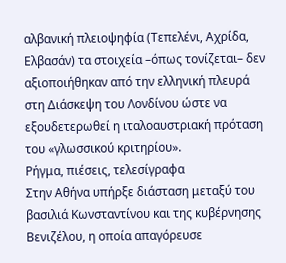αλβανική πλειοψηφία (Τεπελένι, Αχρίδα, Ελβασάν) τα στοιχεία –όπως τονίζεται– δεν αξιοποιήθηκαν από την ελληνική πλευρά στη Διάσκεψη του Λονδίνου ώστε να εξουδετερωθεί η ιταλοαυστριακή πρόταση του «γλωσσικού κριτηρίου».
Ρήγμα, πιέσεις, τελεσίγραφα
Στην Αθήνα υπήρξε διάσταση μεταξύ του βασιλιά Κωνσταντίνου και της κυβέρνησης Βενιζέλου, η οποία απαγόρευσε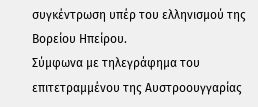συγκέντρωση υπέρ του ελληνισμού της Βορείου Ηπείρου.
Σύμφωνα με τηλεγράφημα του επιτετραμμένου της Αυστροουγγαρίας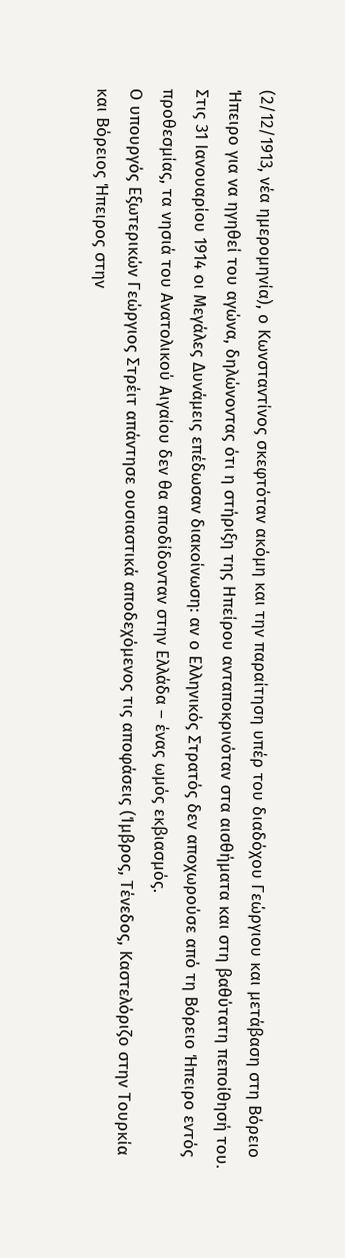(2/12/1913, νέα ημερομηνία), ο Κωνσταντίνος σκεφτόταν ακόμη και την παραίτηση υπέρ του διαδόχου Γεώργιου και μετάβαση στη Βόρειο Ήπειρο για να ηγηθεί του αγώνα, δηλώνοντας ότι η στήριξη της Ηπείρου ανταποκρινόταν στα αισθήματα και στη βαθύτατη πεποίθησή του.
Στις 31 Ιανουαρίου 1914 οι Μεγάλες Δυνάμεις επέδωσαν διακοίνωση: αν ο Ελληνικός Στρατός δεν αποχωρούσε από τη Βόρειο Ήπειρο εντός προθεσμίας, τα νησιά του Ανατολικού Αιγαίου δεν θα αποδίδονταν στην Ελλάδα – ένας ωμός εκβιασμός.
Ο υπουργός Εξωτερικών Γεώργιος Στρέιτ απάντησε ουσιαστικά αποδεχόμενος τις αποφάσεις (Ίμβρος, Τένεδος, Καστελόριζο στην Τουρκία και Βόρειος Ήπειρος στην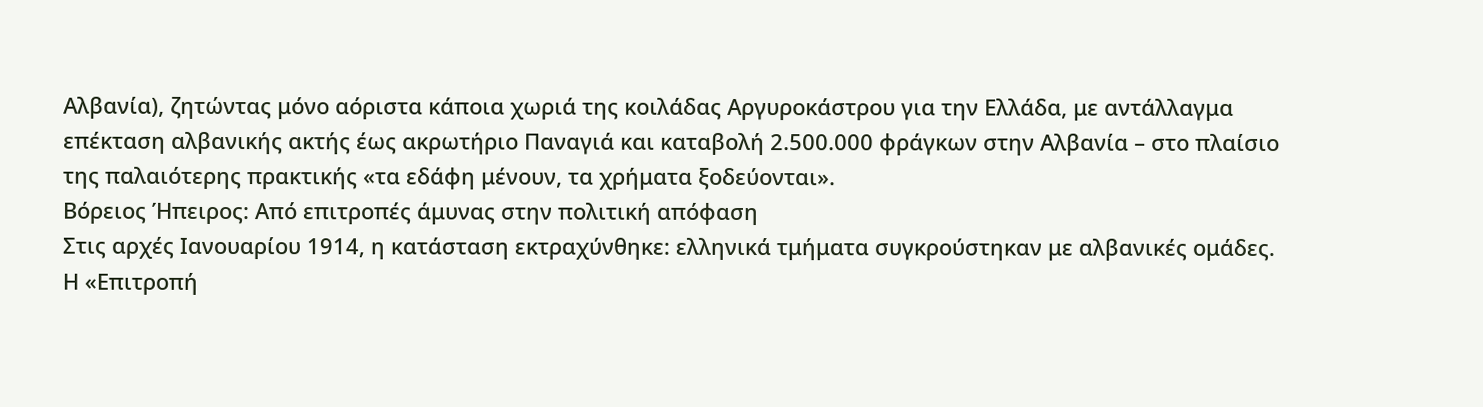Αλβανία), ζητώντας μόνο αόριστα κάποια χωριά της κοιλάδας Αργυροκάστρου για την Ελλάδα, με αντάλλαγμα επέκταση αλβανικής ακτής έως ακρωτήριο Παναγιά και καταβολή 2.500.000 φράγκων στην Αλβανία – στο πλαίσιο της παλαιότερης πρακτικής «τα εδάφη μένουν, τα χρήματα ξοδεύονται».
Βόρειος Ήπειρος: Από επιτροπές άμυνας στην πολιτική απόφαση
Στις αρχές Ιανουαρίου 1914, η κατάσταση εκτραχύνθηκε: ελληνικά τμήματα συγκρούστηκαν με αλβανικές ομάδες.
Η «Επιτροπή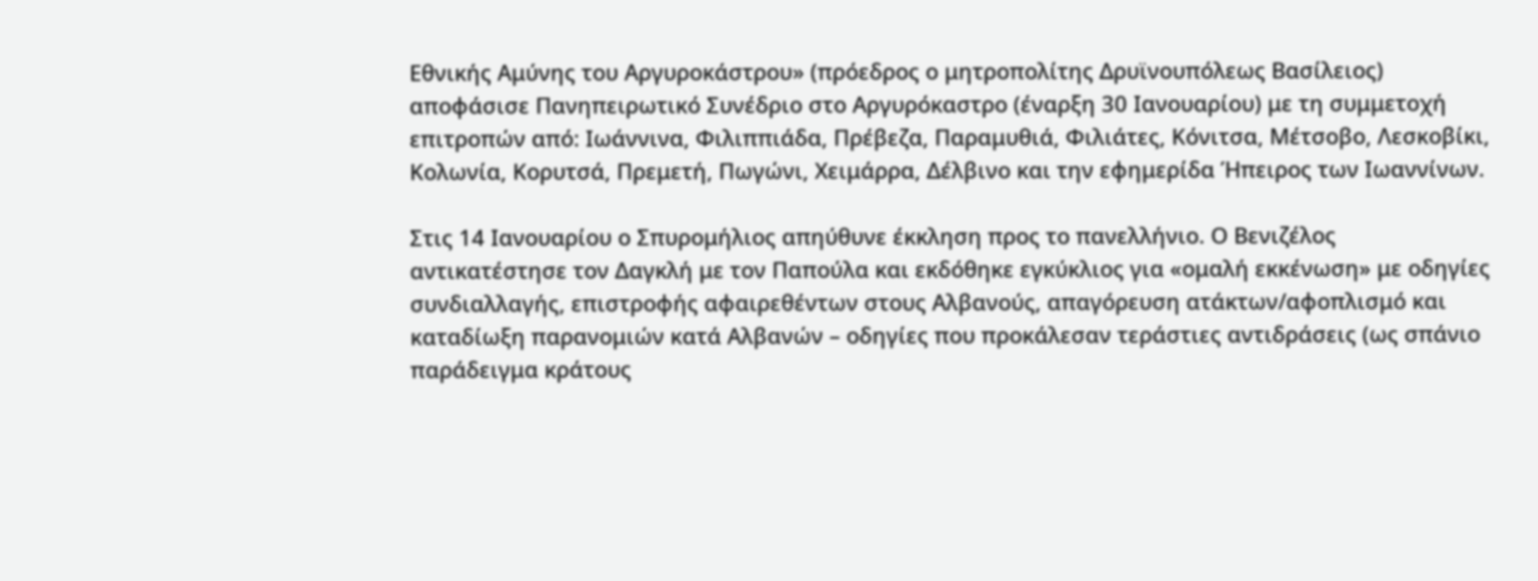Εθνικής Αμύνης του Αργυροκάστρου» (πρόεδρος ο μητροπολίτης Δρυϊνουπόλεως Βασίλειος) αποφάσισε Πανηπειρωτικό Συνέδριο στο Αργυρόκαστρο (έναρξη 30 Ιανουαρίου) με τη συμμετοχή επιτροπών από: Ιωάννινα, Φιλιππιάδα, Πρέβεζα, Παραμυθιά, Φιλιάτες, Κόνιτσα, Μέτσοβο, Λεσκοβίκι, Κολωνία, Κορυτσά, Πρεμετή, Πωγώνι, Χειμάρρα, Δέλβινο και την εφημερίδα Ήπειρος των Ιωαννίνων.

Στις 14 Ιανουαρίου ο Σπυρομήλιος απηύθυνε έκκληση προς το πανελλήνιο. Ο Βενιζέλος αντικατέστησε τον Δαγκλή με τον Παπούλα και εκδόθηκε εγκύκλιος για «ομαλή εκκένωση» με οδηγίες συνδιαλλαγής, επιστροφής αφαιρεθέντων στους Αλβανούς, απαγόρευση ατάκτων/αφοπλισμό και καταδίωξη παρανομιών κατά Αλβανών – οδηγίες που προκάλεσαν τεράστιες αντιδράσεις (ως σπάνιο παράδειγμα κράτους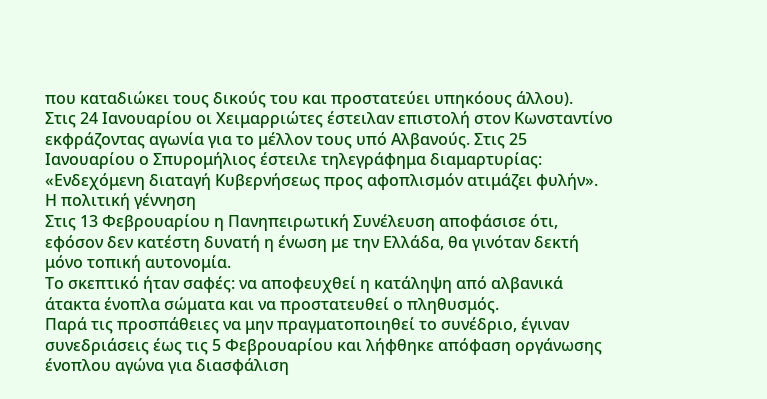που καταδιώκει τους δικούς του και προστατεύει υπηκόους άλλου).
Στις 24 Ιανουαρίου οι Χειμαρριώτες έστειλαν επιστολή στον Κωνσταντίνο εκφράζοντας αγωνία για το μέλλον τους υπό Αλβανούς. Στις 25 Ιανουαρίου ο Σπυρομήλιος έστειλε τηλεγράφημα διαμαρτυρίας: «Ενδεχόμενη διαταγή Κυβερνήσεως προς αφοπλισμόν ατιμάζει φυλήν».
Η πολιτική γέννηση
Στις 13 Φεβρουαρίου η Πανηπειρωτική Συνέλευση αποφάσισε ότι, εφόσον δεν κατέστη δυνατή η ένωση με την Ελλάδα, θα γινόταν δεκτή μόνο τοπική αυτονομία.
Το σκεπτικό ήταν σαφές: να αποφευχθεί η κατάληψη από αλβανικά άτακτα ένοπλα σώματα και να προστατευθεί ο πληθυσμός.
Παρά τις προσπάθειες να μην πραγματοποιηθεί το συνέδριο, έγιναν συνεδριάσεις έως τις 5 Φεβρουαρίου και λήφθηκε απόφαση οργάνωσης ένοπλου αγώνα για διασφάλιση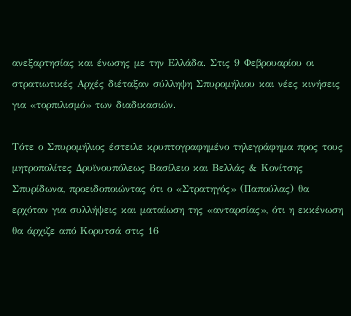ανεξαρτησίας και ένωσης με την Ελλάδα. Στις 9 Φεβρουαρίου οι στρατιωτικές Αρχές διέταξαν σύλληψη Σπυρομήλιου και νέες κινήσεις για «τορπιλισμό» των διαδικασιών.

Τότε ο Σπυρομήλιος έστειλε κρυπτογραφημένο τηλεγράφημα προς τους μητροπολίτες Δρυϊνουπόλεως Βασίλειο και Βελλάς & Κονίτσης Σπυρίδωνα, προειδοποιώντας ότι ο «Στρατηγός» (Παπούλας) θα ερχόταν για συλλήψεις και ματαίωση της «ανταρσίας», ότι η εκκένωση θα άρχιζε από Κορυτσά στις 16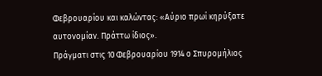Φεβρουαρίου και καλώντας: «Αύριο πρωί κηρύξατε αυτονομίαν. Πράττω ίδιος».
Πράγματι στις 10 Φεβρουαρίου 1914 ο Σπυρομήλιος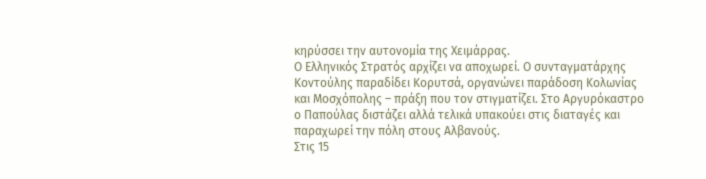κηρύσσει την αυτονομία της Χειμάρρας.
Ο Ελληνικός Στρατός αρχίζει να αποχωρεί. Ο συνταγματάρχης Κοντούλης παραδίδει Κορυτσά, οργανώνει παράδοση Κολωνίας και Μοσχόπολης – πράξη που τον στιγματίζει. Στο Αργυρόκαστρο ο Παπούλας διστάζει αλλά τελικά υπακούει στις διαταγές και παραχωρεί την πόλη στους Αλβανούς.
Στις 15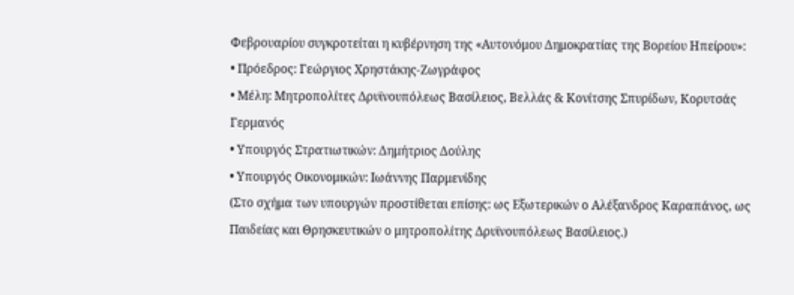Φεβρουαρίου συγκροτείται η κυβέρνηση της «Αυτονόμου Δημοκρατίας της Βορείου Ηπείρου»:
• Πρόεδρος: Γεώργιος Χρηστάκης-Ζωγράφος
• Μέλη: Μητροπολίτες Δρυϊνουπόλεως Βασίλειος, Βελλάς & Κονίτσης Σπυρίδων, Κορυτσάς Γερμανός
• Υπουργός Στρατιωτικών: Δημήτριος Δούλης
• Υπουργός Οικονομικών: Ιωάννης Παρμενίδης
(Στο σχήμα των υπουργών προστίθεται επίσης: ως Εξωτερικών ο Αλέξανδρος Καραπάνος, ως Παιδείας και Θρησκευτικών ο μητροπολίτης Δρυϊνουπόλεως Βασίλειος.)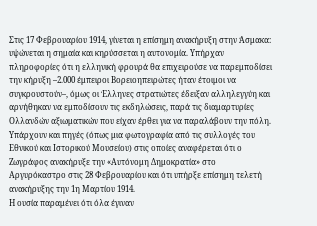Στις 17 Φεβρουαρίου 1914, γίνεται η επίσημη ανακήρυξη στην Άσμακα: υψώνεται η σημαία και κηρύσσεται η αυτονομία. Υπήρχαν πληροφορίες ότι η ελληνική φρουρά θα επιχειρούσε να παρεμποδίσει την κήρυξη –2.000 έμπειροι Βορειοηπειρώτες ήταν έτοιμοι να συγκρουστούν–, όμως οι Έλληνες στρατιώτες έδειξαν αλληλεγγύη και αρνήθηκαν να εμποδίσουν τις εκδηλώσεις, παρά τις διαμαρτυρίες Ολλανδών αξιωματικών που είχαν έρθει για να παραλάβουν την πόλη.
Υπάρχουν και πηγές (όπως μια φωτογραφία από τις συλλογές του Εθνικού και Ιστορικού Μουσείου) στις οποίες αναφέρεται ότι ο Ζωγράφος ανακήρυξε την «Αυτόνομη Δημοκρατία» στο Αργυρόκαστρο στις 28 Φεβρουαρίου και ότι υπήρξε επίσημη τελετή ανακήρυξης την 1η Μαρτίου 1914.
Η ουσία παραμένει ότι όλα έγιναν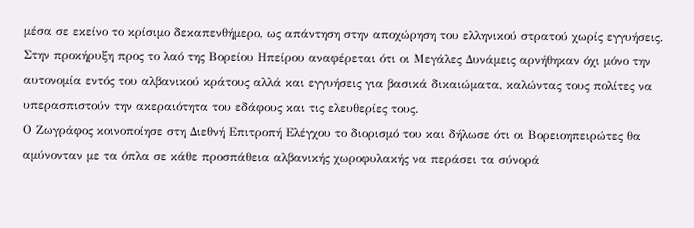μέσα σε εκείνο το κρίσιμο δεκαπενθήμερο, ως απάντηση στην αποχώρηση του ελληνικού στρατού χωρίς εγγυήσεις.
Στην προκήρυξη προς το λαό της Βορείου Ηπείρου αναφέρεται ότι οι Μεγάλες Δυνάμεις αρνήθηκαν όχι μόνο την αυτονομία εντός του αλβανικού κράτους αλλά και εγγυήσεις για βασικά δικαιώματα, καλώντας τους πολίτες να υπερασπιστούν την ακεραιότητα του εδάφους και τις ελευθερίες τους.
Ο Ζωγράφος κοινοποίησε στη Διεθνή Επιτροπή Ελέγχου το διορισμό του και δήλωσε ότι οι Βορειοηπειρώτες θα αμύνονταν με τα όπλα σε κάθε προσπάθεια αλβανικής χωροφυλακής να περάσει τα σύνορά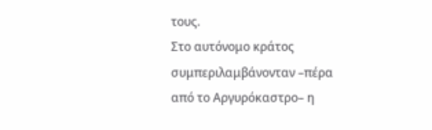τους.
Στο αυτόνομο κράτος συμπεριλαμβάνονταν –πέρα από το Αργυρόκαστρο– η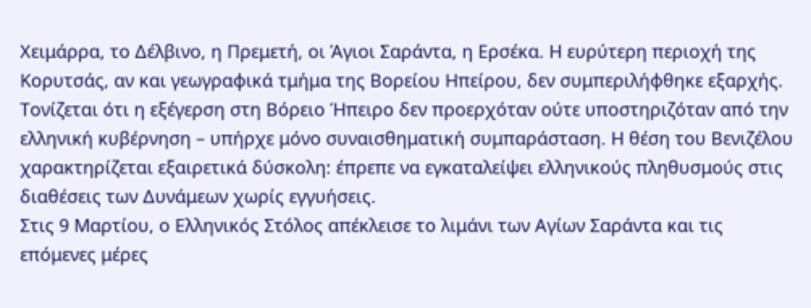Χειμάρρα, το Δέλβινο, η Πρεμετή, οι Άγιοι Σαράντα, η Ερσέκα. Η ευρύτερη περιοχή της Κορυτσάς, αν και γεωγραφικά τμήμα της Βορείου Ηπείρου, δεν συμπεριλήφθηκε εξαρχής.
Τονίζεται ότι η εξέγερση στη Βόρειο Ήπειρο δεν προερχόταν ούτε υποστηριζόταν από την ελληνική κυβέρνηση – υπήρχε μόνο συναισθηματική συμπαράσταση. Η θέση του Βενιζέλου χαρακτηρίζεται εξαιρετικά δύσκολη: έπρεπε να εγκαταλείψει ελληνικούς πληθυσμούς στις διαθέσεις των Δυνάμεων χωρίς εγγυήσεις.
Στις 9 Μαρτίου, ο Ελληνικός Στόλος απέκλεισε το λιμάνι των Αγίων Σαράντα και τις επόμενες μέρες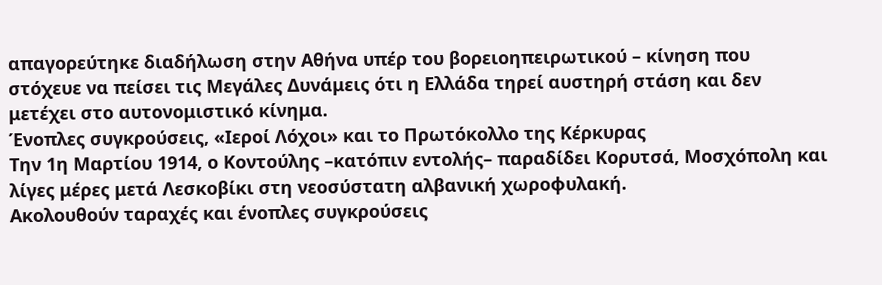απαγορεύτηκε διαδήλωση στην Αθήνα υπέρ του βορειοηπειρωτικού – κίνηση που στόχευε να πείσει τις Μεγάλες Δυνάμεις ότι η Ελλάδα τηρεί αυστηρή στάση και δεν μετέχει στο αυτονομιστικό κίνημα.
Ένοπλες συγκρούσεις, «Ιεροί Λόχοι» και το Πρωτόκολλο της Κέρκυρας
Την 1η Μαρτίου 1914, ο Κοντούλης –κατόπιν εντολής– παραδίδει Κορυτσά, Μοσχόπολη και λίγες μέρες μετά Λεσκοβίκι στη νεοσύστατη αλβανική χωροφυλακή.
Ακολουθούν ταραχές και ένοπλες συγκρούσεις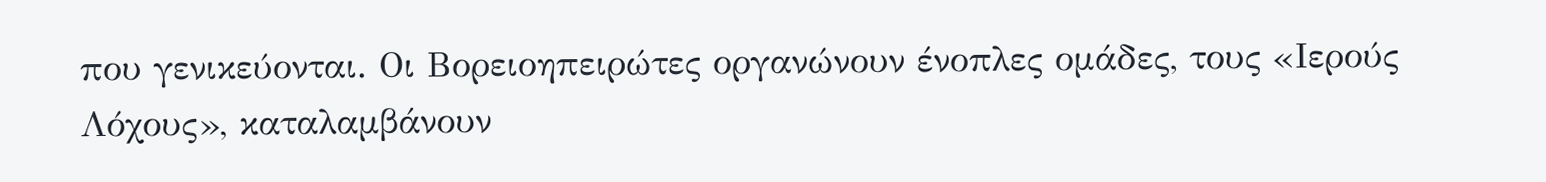που γενικεύονται. Οι Βορειοηπειρώτες οργανώνουν ένοπλες ομάδες, τους «Ιερούς Λόχους», καταλαμβάνουν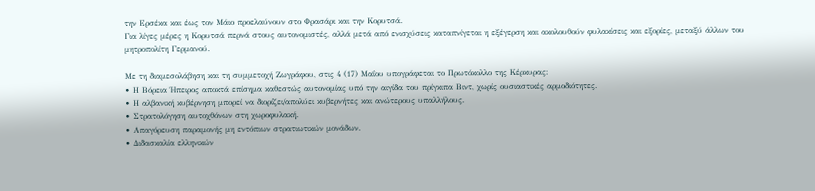την Ερσέκα και έως τον Μάιο προελαύνουν στο Φρασάρι και την Κορυτσά.
Για λίγες μέρες η Κορυτσά περνά στους αυτονομιστές, αλλά μετά από ενισχύσεις καταπνίγεται η εξέγερση και ακολουθούν φυλακίσεις και εξορίες, μεταξύ άλλων του μητροπολίτη Γερμανού.

Με τη διαμεσολάβηση και τη συμμετοχή Ζωγράφου, στις 4 (17) Μαΐου υπογράφεται το Πρωτόκολλο της Κέρκυρας:
• Η Βόρεια Ήπειρος αποκτά επίσημα καθεστώς αυτονομίας υπό την αιγίδα του πρίγκιπα Βιντ, χωρίς ουσιαστικές αρμοδιότητες.
• Η αλβανική κυβέρνηση μπορεί να διορίζει/απολύει κυβερνήτες και ανώτερους υπαλλήλους.
• Στρατολόγηση αυτοχθόνων στη χωροφυλακή.
• Απαγόρευση παραμονής μη εντόπιων στρατιωτικών μονάδων.
• Διδασκαλία ελληνικών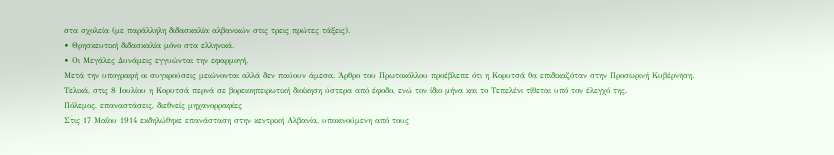στα σχολεία (με παράλληλη διδασκαλία αλβανικών στις τρεις πρώτες τάξεις).
• Θρησκευτική διδασκαλία μόνο στα ελληνικά.
• Οι Μεγάλες Δυνάμεις εγγυώνται την εφαρμογή.
Μετά την υπογραφή οι συγκρούσεις μειώνονται αλλά δεν παύουν άμεσα. Άρθρο του Πρωτοκόλλου προέβλεπε ότι η Κορυτσά θα επιδικαζόταν στην Προσωρινή Κυβέρνηση.
Τελικά, στις 8 Ιουλίου η Κορυτσά περνά σε βορειοηπειρωτική διοίκηση ύστερα από έφοδο, ενώ τον ίδιο μήνα και το Τεπελένι τίθεται υπό τον έλεγχό της.
Πόλεμος, επαναστάσεις, διεθνείς μηχανορραφίες
Στις 17 Μαΐου 1914 εκδηλώθηκε επανάσταση στην κεντρική Αλβανία, υποκινούμενη από τους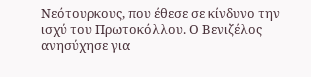Νεότουρκους, που έθεσε σε κίνδυνο την ισχύ του Πρωτοκόλλου. Ο Βενιζέλος ανησύχησε για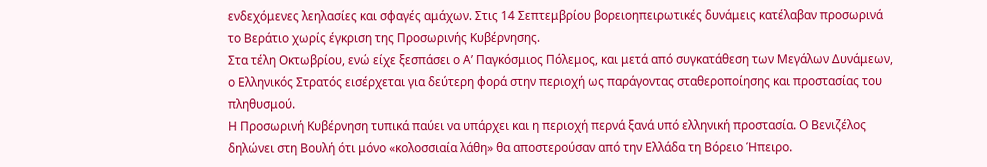ενδεχόμενες λεηλασίες και σφαγές αμάχων. Στις 14 Σεπτεμβρίου βορειοηπειρωτικές δυνάμεις κατέλαβαν προσωρινά το Βεράτιο χωρίς έγκριση της Προσωρινής Κυβέρνησης.
Στα τέλη Οκτωβρίου, ενώ είχε ξεσπάσει ο Α’ Παγκόσμιος Πόλεμος, και μετά από συγκατάθεση των Μεγάλων Δυνάμεων, ο Ελληνικός Στρατός εισέρχεται για δεύτερη φορά στην περιοχή ως παράγοντας σταθεροποίησης και προστασίας του πληθυσμού.
Η Προσωρινή Κυβέρνηση τυπικά παύει να υπάρχει και η περιοχή περνά ξανά υπό ελληνική προστασία. Ο Βενιζέλος δηλώνει στη Βουλή ότι μόνο «κολοσσιαία λάθη» θα αποστερούσαν από την Ελλάδα τη Βόρειο Ήπειρο.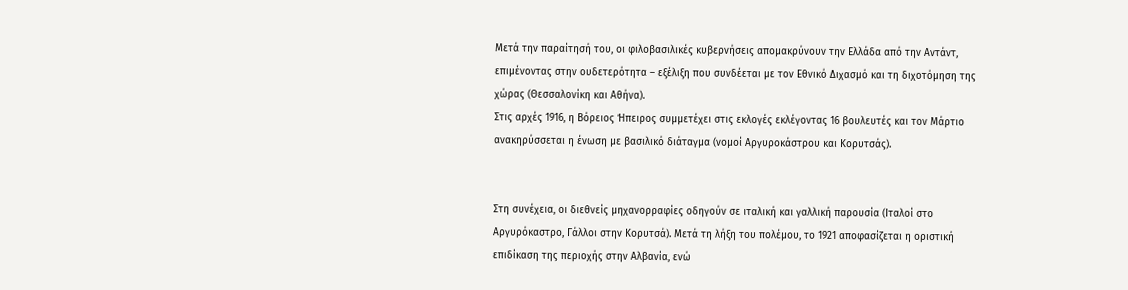Μετά την παραίτησή του, οι φιλοβασιλικές κυβερνήσεις απομακρύνουν την Ελλάδα από την Αντάντ, επιμένοντας στην ουδετερότητα – εξέλιξη που συνδέεται με τον Εθνικό Διχασμό και τη διχοτόμηση της χώρας (Θεσσαλονίκη και Αθήνα).
Στις αρχές 1916, η Βόρειος Ήπειρος συμμετέχει στις εκλογές εκλέγοντας 16 βουλευτές και τον Μάρτιο ανακηρύσσεται η ένωση με βασιλικό διάταγμα (νομοί Αργυροκάστρου και Κορυτσάς).


Στη συνέχεια, οι διεθνείς μηχανορραφίες οδηγούν σε ιταλική και γαλλική παρουσία (Ιταλοί στο Αργυρόκαστρο, Γάλλοι στην Κορυτσά). Μετά τη λήξη του πολέμου, το 1921 αποφασίζεται η οριστική επιδίκαση της περιοχής στην Αλβανία, ενώ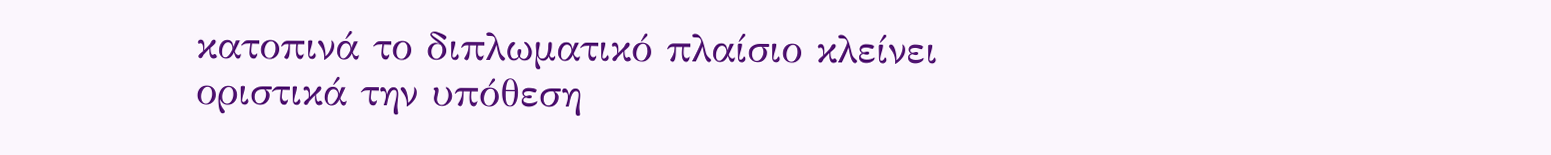κατοπινά το διπλωματικό πλαίσιο κλείνει οριστικά την υπόθεση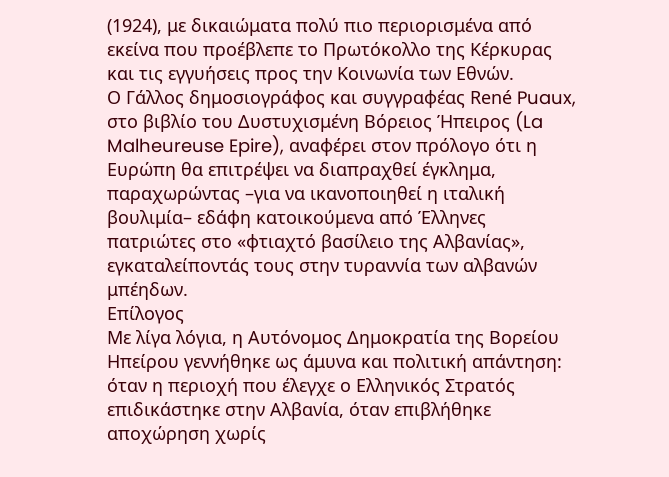(1924), με δικαιώματα πολύ πιο περιορισμένα από εκείνα που προέβλεπε το Πρωτόκολλο της Κέρκυρας και τις εγγυήσεις προς την Κοινωνία των Εθνών.
Ο Γάλλος δημοσιογράφος και συγγραφέας René Puaux, στο βιβλίο του Δυστυχισμένη Βόρειος Ήπειρος (La Malheureuse Epire), αναφέρει στον πρόλογο ότι η Ευρώπη θα επιτρέψει να διαπραχθεί έγκλημα, παραχωρώντας –για να ικανοποιηθεί η ιταλική βουλιμία– εδάφη κατοικούμενα από Έλληνες πατριώτες στο «φτιαχτό βασίλειο της Αλβανίας», εγκαταλείποντάς τους στην τυραννία των αλβανών μπέηδων.
Επίλογος
Με λίγα λόγια, η Αυτόνομος Δημοκρατία της Βορείου Ηπείρου γεννήθηκε ως άμυνα και πολιτική απάντηση: όταν η περιοχή που έλεγχε ο Ελληνικός Στρατός επιδικάστηκε στην Αλβανία, όταν επιβλήθηκε αποχώρηση χωρίς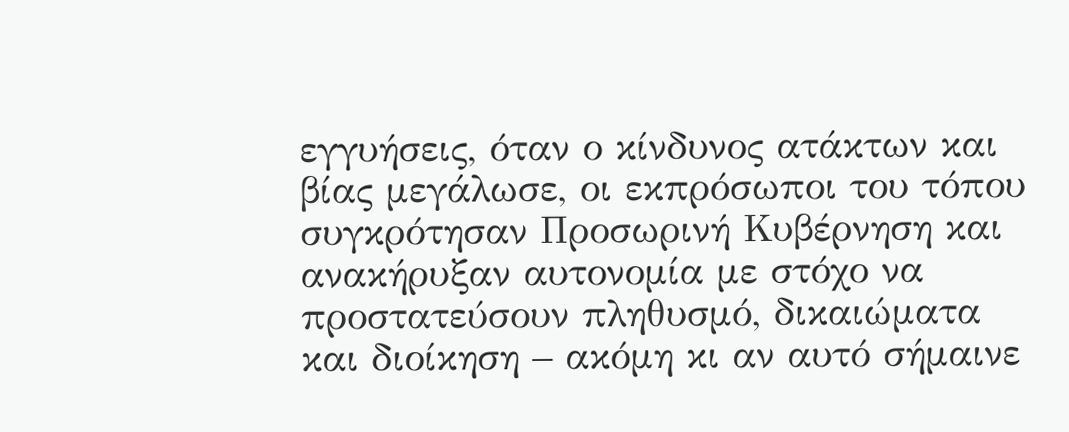εγγυήσεις, όταν ο κίνδυνος ατάκτων και βίας μεγάλωσε, οι εκπρόσωποι του τόπου συγκρότησαν Προσωρινή Κυβέρνηση και ανακήρυξαν αυτονομία με στόχο να προστατεύσουν πληθυσμό, δικαιώματα και διοίκηση – ακόμη κι αν αυτό σήμαινε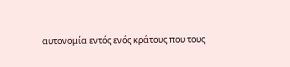αυτονομία εντός ενός κράτους που τους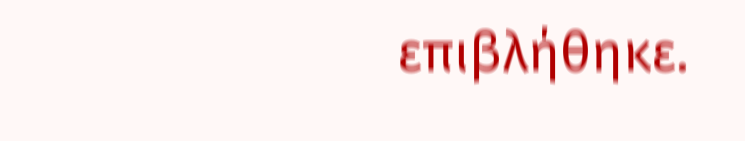επιβλήθηκε.